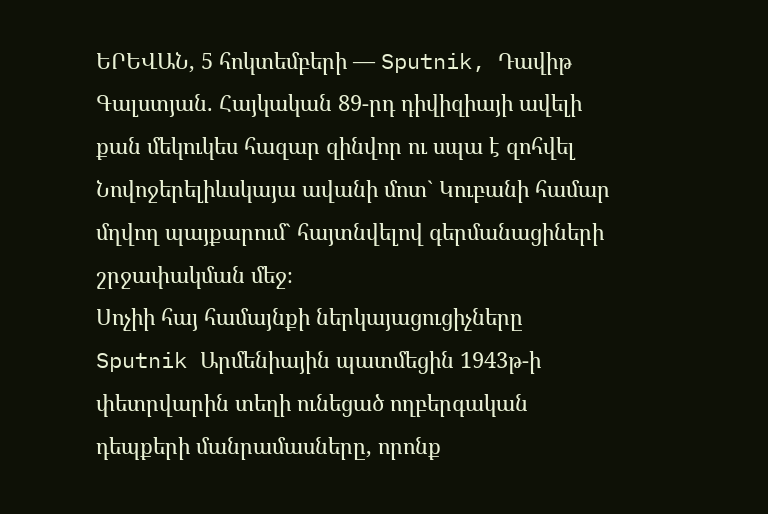ԵՐԵՎԱՆ, 5 հոկտեմբերի — Sputnik, Դավիթ Գալստյան. Հայկական 89-րդ դիվիզիայի ավելի քան մեկուկես հազար զինվոր ու սպա է զոհվել Նովոջերելիևսկայա ավանի մոտ` Կուբանի համար մղվող պայքարում` հայտնվելով գերմանացիների շրջափակման մեջ։
Սոչիի հայ համայնքի ներկայացուցիչները Sputnik Արմենիային պատմեցին 1943թ-ի փետրվարին տեղի ունեցած ողբերգական դեպքերի մանրամասները, որոնք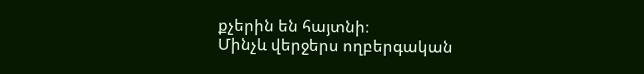քչերին են հայտնի։
Մինչև վերջերս ողբերգական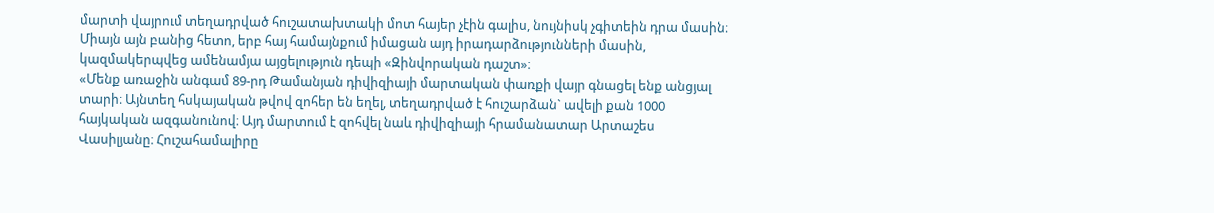մարտի վայրում տեղադրված հուշատախտակի մոտ հայեր չէին գալիս, նույնիսկ չգիտեին դրա մասին։ Միայն այն բանից հետո, երբ հայ համայնքում իմացան այդ իրադարձությունների մասին, կազմակերպվեց ամենամյա այցելություն դեպի «Զինվորական դաշտ»։
«Մենք առաջին անգամ 89-րդ Թամանյան դիվիզիայի մարտական փառքի վայր գնացել ենք անցյալ տարի։ Այնտեղ հսկայական թվով զոհեր են եղել, տեղադրված է հուշարձան` ավելի քան 1000 հայկական ազգանունով։ Այդ մարտում է զոհվել նաև դիվիզիայի հրամանատար Արտաշես Վասիլյանը։ Հուշահամալիրը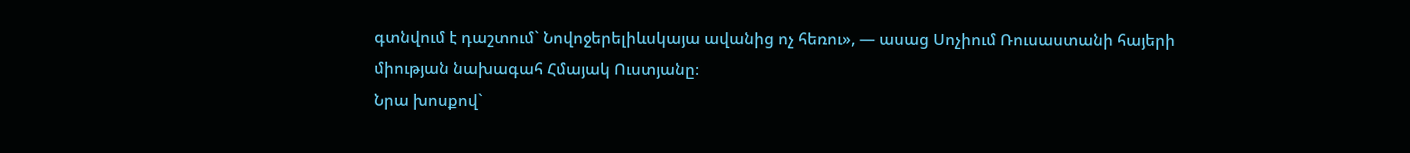գտնվում է դաշտում` Նովոջերելիևսկայա ավանից ոչ հեռու», — ասաց Սոչիում Ռուսաստանի հայերի միության նախագահ Հմայակ Ուստյանը։
Նրա խոսքով`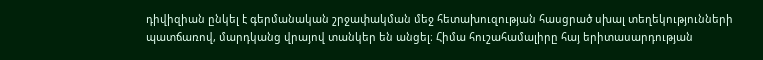դիվիզիան ընկել է գերմանական շրջափակման մեջ հետախուզության հասցրած սխալ տեղեկությունների պատճառով, մարդկանց վրայով տանկեր են անցել։ Հիմա հուշահամալիրը հայ երիտասարդության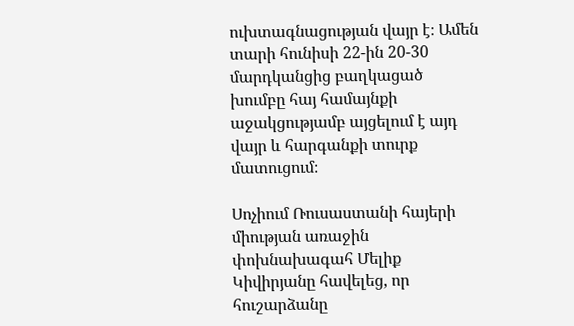ուխտագնացության վայր է։ Ամեն տարի հունիսի 22-ին 20-30 մարդկանցից բաղկացած խումբը հայ համայնքի աջակցությամբ այցելում է այդ վայր և հարգանքի տուրք մատուցում։

Սոչիում Ռուսաստանի հայերի միության առաջին փոխնախագահ Մելիք Կիվիրյանը հավելեց, որ հուշարձանը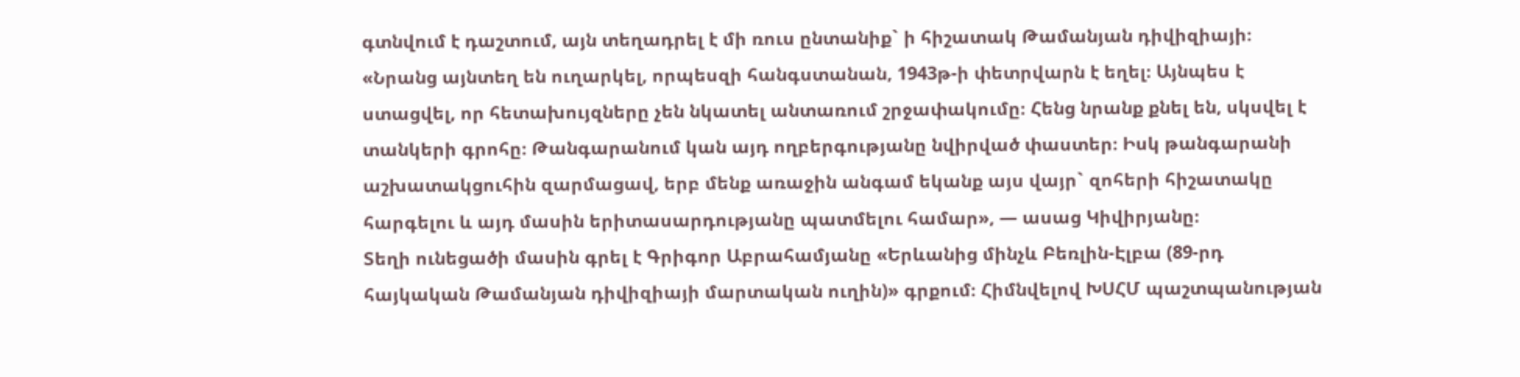գտնվում է դաշտում, այն տեղադրել է մի ռուս ընտանիք` ի հիշատակ Թամանյան դիվիզիայի։
«Նրանց այնտեղ են ուղարկել, որպեսզի հանգստանան, 1943թ-ի փետրվարն է եղել։ Այնպես է ստացվել, որ հետախույզները չեն նկատել անտառում շրջափակումը։ Հենց նրանք քնել են, սկսվել է տանկերի գրոհը։ Թանգարանում կան այդ ողբերգությանը նվիրված փաստեր։ Իսկ թանգարանի աշխատակցուհին զարմացավ, երբ մենք առաջին անգամ եկանք այս վայր` զոհերի հիշատակը հարգելու և այդ մասին երիտասարդությանը պատմելու համար», — ասաց Կիվիրյանը։
Տեղի ունեցածի մասին գրել է Գրիգոր Աբրահամյանը «Երևանից մինչև Բեռլին-Էլբա (89-րդ հայկական Թամանյան դիվիզիայի մարտական ուղին)» գրքում։ Հիմնվելով ԽՍՀՄ պաշտպանության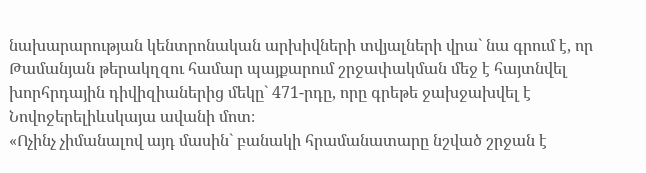նախարարության կենտրոնական արխիվների տվյալների վրա` նա գրում է, որ Թամանյան թերակղզու համար պայքարում շրջափակման մեջ է հայտնվել խորհրդային դիվիզիաներից մեկը` 471-րդը, որը գրեթե ջախջախվել է Նովոջերելիևսկայա ավանի մոտ։
«Ոչինչ չիմանալով այդ մասին` բանակի հրամանատարը նշված շրջան է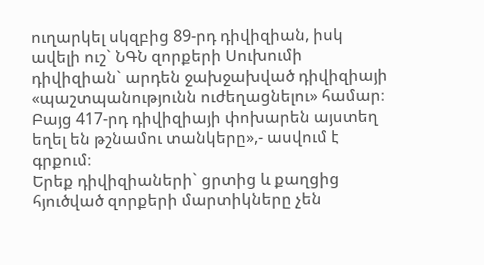ուղարկել սկզբից 89-րդ դիվիզիան, իսկ ավելի ուշ` ՆԳՆ զորքերի Սուխումի դիվիզիան` արդեն ջախջախված դիվիզիայի «պաշտպանությունն ուժեղացնելու» համար։ Բայց 417-րդ դիվիզիայի փոխարեն այստեղ եղել են թշնամու տանկերը»,- ասվում է գրքում։
Երեք դիվիզիաների` ցրտից և քաղցից հյուծված զորքերի մարտիկները չեն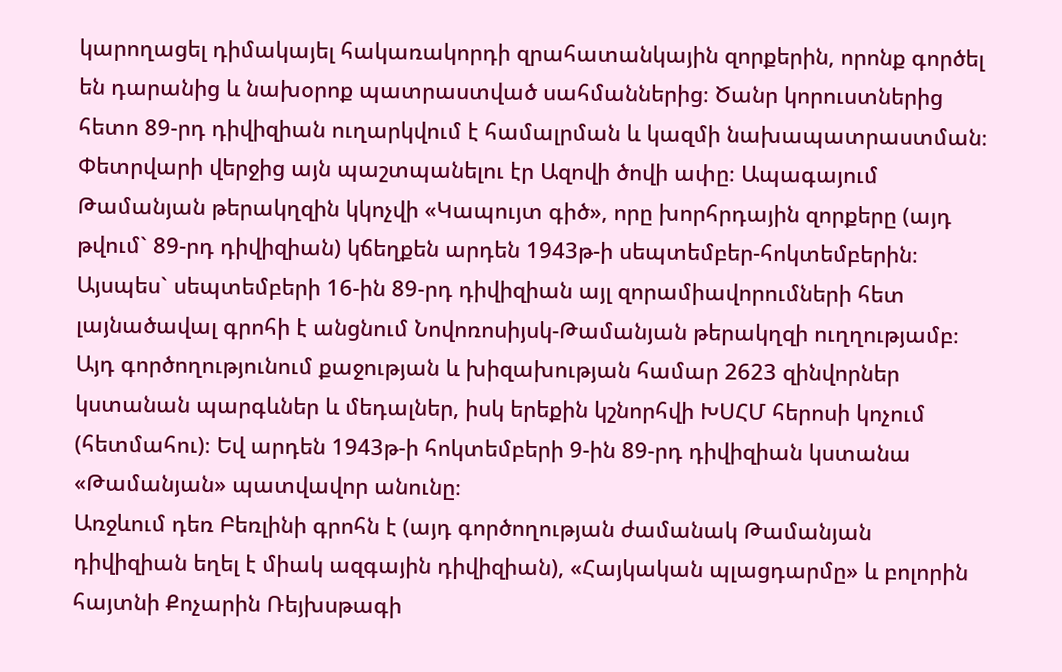կարողացել դիմակայել հակառակորդի զրահատանկային զորքերին, որոնք գործել են դարանից և նախօրոք պատրաստված սահմաններից։ Ծանր կորուստներից հետո 89-րդ դիվիզիան ուղարկվում է համալրման և կազմի նախապատրաստման։ Փետրվարի վերջից այն պաշտպանելու էր Ազովի ծովի ափը։ Ապագայում Թամանյան թերակղզին կկոչվի «Կապույտ գիծ», որը խորհրդային զորքերը (այդ թվում` 89-րդ դիվիզիան) կճեղքեն արդեն 1943թ-ի սեպտեմբեր-հոկտեմբերին։
Այսպես` սեպտեմբերի 16-ին 89-րդ դիվիզիան այլ զորամիավորումների հետ լայնածավալ գրոհի է անցնում Նովոռոսիյսկ-Թամանյան թերակղզի ուղղությամբ։ Այդ գործողությունում քաջության և խիզախության համար 2623 զինվորներ կստանան պարգևներ և մեդալներ, իսկ երեքին կշնորհվի ԽՍՀՄ հերոսի կոչում (հետմահու)։ Եվ արդեն 1943թ-ի հոկտեմբերի 9-ին 89-րդ դիվիզիան կստանա «Թամանյան» պատվավոր անունը։
Առջևում դեռ Բեռլինի գրոհն է (այդ գործողության ժամանակ Թամանյան դիվիզիան եղել է միակ ազգային դիվիզիան), «Հայկական պլացդարմը» և բոլորին հայտնի Քոչարին Ռեյխսթագի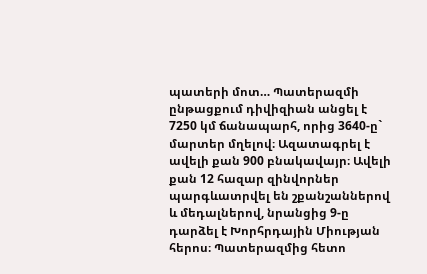պատերի մոտ… Պատերազմի ընթացքում դիվիզիան անցել է 7250 կմ ճանապարհ, որից 3640-ը` մարտեր մղելով։ Ազատագրել է ավելի քան 900 բնակավայր։ Ավելի քան 12 հազար զինվորներ պարգևատրվել են շքանշաններով և մեդալներով, նրանցից 9-ը դարձել է Խորհրդային Միության հերոս։ Պատերազմից հետո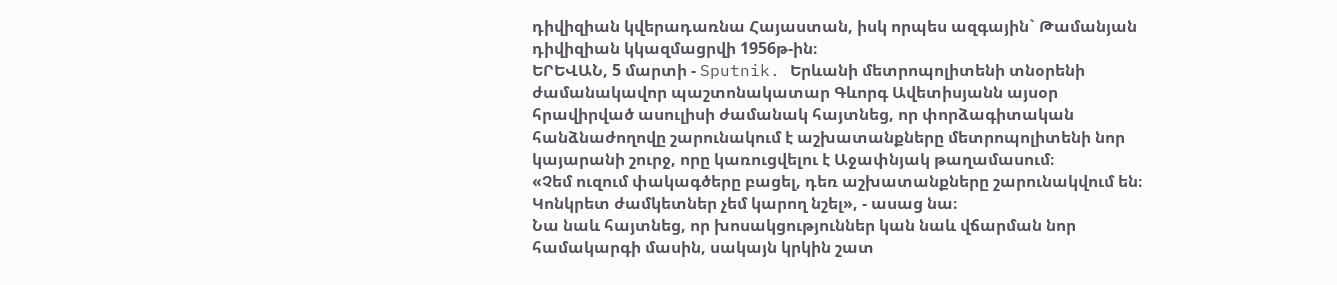դիվիզիան կվերադառնա Հայաստան, իսկ որպես ազգային` Թամանյան դիվիզիան կկազմացրվի 1956թ-ին։
ԵՐԵՎԱՆ, 5 մարտի - Sputnik. Երևանի մետրոպոլիտենի տնօրենի ժամանակավոր պաշտոնակատար Գևորգ Ավետիսյանն այսօր հրավիրված ասուլիսի ժամանակ հայտնեց, որ փորձագիտական հանձնաժողովը շարունակում է աշխատանքները մետրոպոլիտենի նոր կայարանի շուրջ, որը կառուցվելու է Աջափնյակ թաղամասում։
«Չեմ ուզում փակագծերը բացել, դեռ աշխատանքները շարունակվում են։ Կոնկրետ ժամկետներ չեմ կարող նշել», - ասաց նա։
Նա նաև հայտնեց, որ խոսակցություններ կան նաև վճարման նոր համակարգի մասին, սակայն կրկին շատ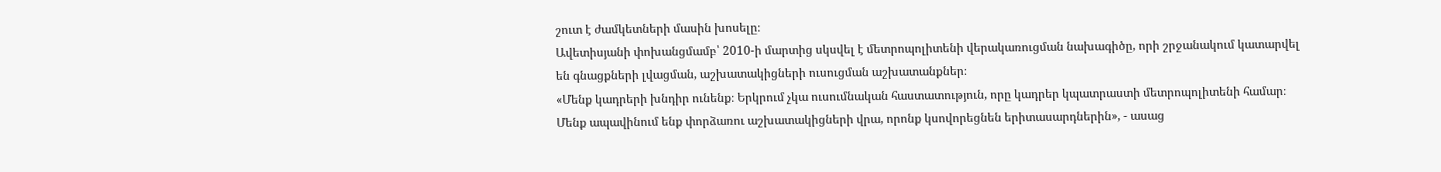շուտ է ժամկետների մասին խոսելը։
Ավետիսյանի փոխանցմամբ՝ 2010-ի մարտից սկսվել է մետրոպոլիտենի վերակառուցման նախագիծը, որի շրջանակում կատարվել են գնացքների լվացման, աշխատակիցների ուսուցման աշխատանքներ։
«Մենք կադրերի խնդիր ունենք։ Երկրում չկա ուսումնական հաստատություն, որը կադրեր կպատրաստի մետրոպոլիտենի համար։ Մենք ապավինում ենք փորձառու աշխատակիցների վրա, որոնք կսովորեցնեն երիտասարդներին», - ասաց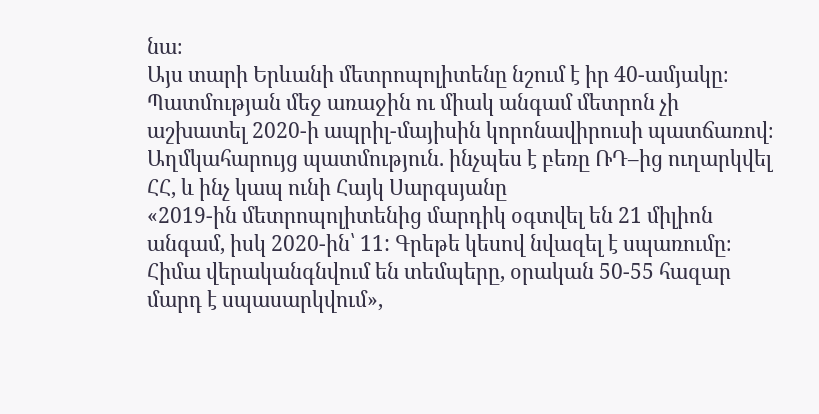նա։
Այս տարի Երևանի մետրոպոլիտենը նշում է իր 40-ամյակը։ Պատմության մեջ առաջին ու միակ անգամ մետրոն չի աշխատել 2020-ի ապրիլ-մայիսին կորոնավիրուսի պատճառով։
Աղմկահարույց պատմություն. ինչպես է բեռը ՌԴ–ից ուղարկվել ՀՀ, և ինչ կապ ունի Հայկ Սարգսյանը
«2019-ին մետրոպոլիտենից մարդիկ օգտվել են 21 միլիոն անգամ, իսկ 2020-ին՝ 11: Գրեթե կեսով նվազել է սպառումը։ Հիմա վերականգնվում են տեմպերը, օրական 50-55 հազար մարդ է սպասարկվում»,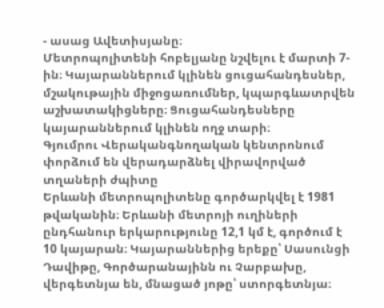- ասաց Ավետիսյանը։
Մետրոպոլիտենի հոբելյանը նշվելու է մարտի 7-ին։ Կայարաններում կլինեն ցուցահանդեսներ, մշակութային միջոցառումներ, կպարգևատրվեն աշխատակիցները։ Ցուցահանդեսները կայարաններում կլինեն ողջ տարի։
Գյումրու Վերականգնողական կենտրոնում փորձում են վերադարձնել վիրավորված տղաների ժպիտը
Երևանի մետրոպոլիտենը գործարկվել է 1981 թվականին։ Երևանի մետրոյի ուղիների ընդհանուր երկարությունը 12,1 կմ է, գործում է 10 կայարան։ Կայարաններից երեքը՝ Սասունցի Դավիթը, Գործարանայինն ու Չարբախը, վերգետնյա են, մնացած յոթը՝ ստորգետնյա։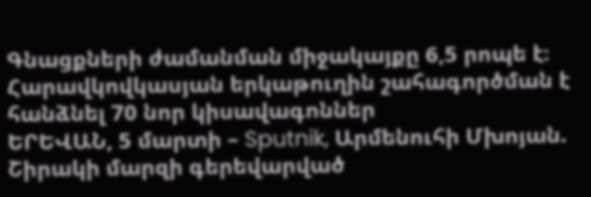Գնացքների ժամանման միջակայքը 6,5 րոպե է։
Հարավկովկասյան երկաթուղին շահագործման է հանձնել 70 նոր կիսավագոններ
ԵՐԵՎԱՆ, 5 մարտի – Sputnik, Արմենուհի Մխոյան. Շիրակի մարզի գերեվարված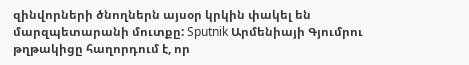զինվորների ծնողներն այսօր կրկին փակել են մարզպետարանի մուտքը: Sputnik Արմենիայի Գյումրու թղթակիցը հաղորդում է, որ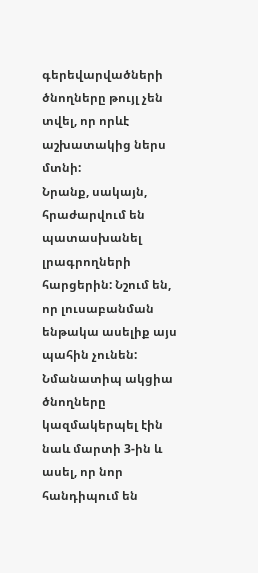գերեվարվածների ծնողները թույլ չեն տվել, որ որևէ աշխատակից ներս մտնի:
Նրանք, սակայն, հրաժարվում են պատասխանել լրագրողների հարցերին: Նշում են, որ լուսաբանման ենթակա ասելիք այս պահին չունեն:
Նմանատիպ ակցիա ծնողները կազմակերպել էին նաև մարտի 3-ին և ասել, որ նոր հանդիպում են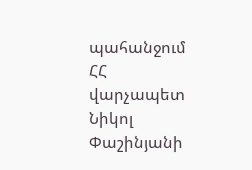պահանջում ՀՀ վարչապետ Նիկոլ Փաշինյանի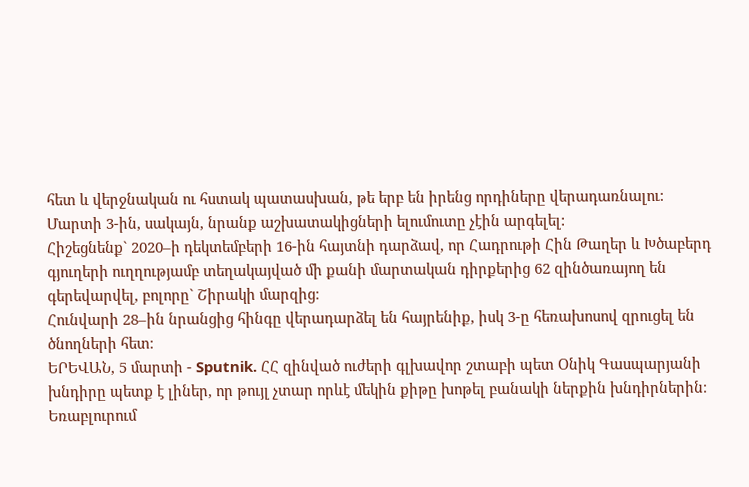հետ և վերջնական ու հստակ պատասխան, թե երբ են իրենց որդիները վերադառնալու:
Մարտի 3-ին, սակայն, նրանք աշխատակիցների ելումուտը չէին արգելել:
Հիշեցնենք` 2020–ի դեկտեմբերի 16-ին հայտնի դարձավ, որ Հադրութի Հին Թաղեր և Խծաբերդ գյուղերի ուղղությամբ տեղակայված մի քանի մարտական դիրքերից 62 զինծառայող են գերեվարվել, բոլորը` Շիրակի մարզից։
Հունվարի 28–ին նրանցից հինգը վերադարձել են հայրենիք, իսկ 3-ը հեռախոսով զրուցել են ծնողների հետ։
ԵՐԵՎԱՆ, 5 մարտի - Sputnik. ՀՀ զինված ուժերի գլխավոր շտաբի պետ Օնիկ Գասպարյանի խնդիրը պետք է լիներ, որ թույլ չտար որևէ մեկին քիթը խոթել բանակի ներքին խնդիրներին։ Եռաբլուրում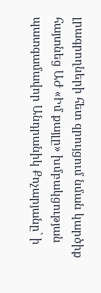լրագրողների հետ զրույցում նման կարծիք հայտնեց ԱԺ «Իմ քայլը» խմբակցության պատգամավոր Անդրանիկ Քոչարյանը` ի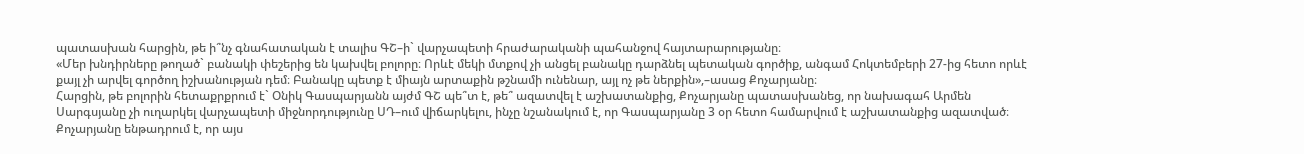պատասխան հարցին, թե ի՞նչ գնահատական է տալիս ԳՇ–ի` վարչապետի հրաժարականի պահանջով հայտարարությանը։
«Մեր խնդիրները թողած` բանակի փեշերից են կախվել բոլորը։ Որևէ մեկի մտքով չի անցել բանակը դարձնել պետական գործիք, անգամ Հոկտեմբերի 27-ից հետո որևէ քայլ չի արվել գործող իշխանության դեմ։ Բանակը պետք է միայն արտաքին թշնամի ունենար, այլ ոչ թե ներքին»,–ասաց Քոչարյանը։
Հարցին, թե բոլորին հետաքրքրում է` Օնիկ Գասպարյանն այժմ ԳՇ պե՞տ է, թե՞ ազատվել է աշխատանքից, Քոչարյանը պատասխանեց, որ նախագահ Արմեն Սարգսյանը չի ուղարկել վարչապետի միջնորդությունը ՍԴ–ում վիճարկելու, ինչը նշանակում է, որ Գասպարյանը 3 օր հետո համարվում է աշխատանքից ազատված։ Քոչարյանը ենթադրում է, որ այս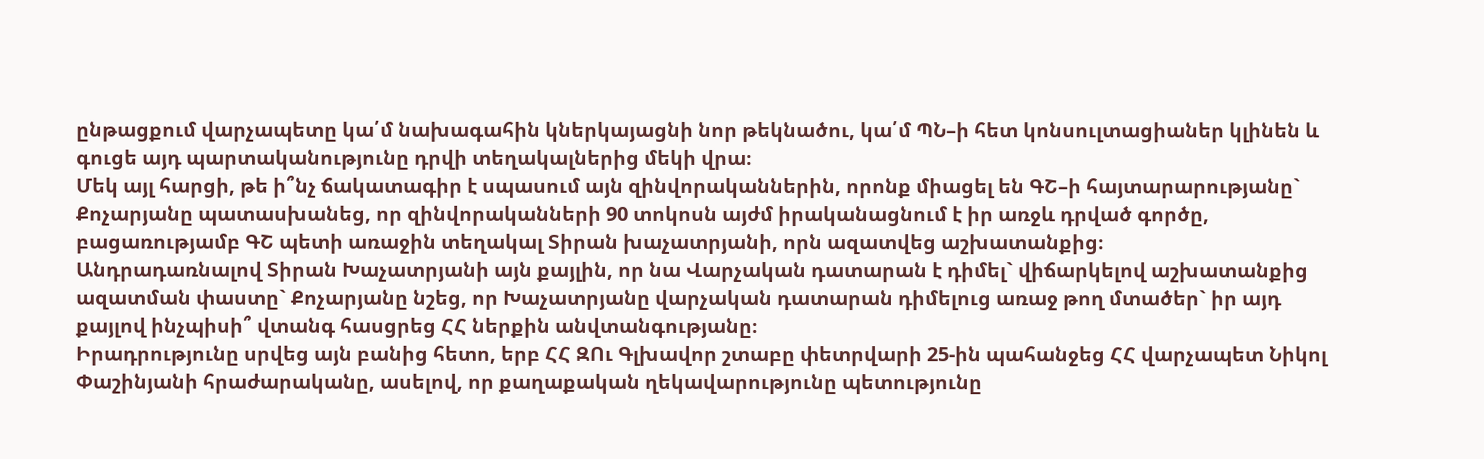ընթացքում վարչապետը կա՛մ նախագահին կներկայացնի նոր թեկնածու, կա՛մ ՊՆ–ի հետ կոնսուլտացիաներ կլինեն և գուցե այդ պարտականությունը դրվի տեղակալներից մեկի վրա։
Մեկ այլ հարցի, թե ի՞նչ ճակատագիր է սպասում այն զինվորականներին, որոնք միացել են ԳՇ–ի հայտարարությանը` Քոչարյանը պատասխանեց, որ զինվորականների 90 տոկոսն այժմ իրականացնում է իր առջև դրված գործը, բացառությամբ ԳՇ պետի առաջին տեղակալ Տիրան խաչատրյանի, որն ազատվեց աշխատանքից։
Անդրադառնալով Տիրան Խաչատրյանի այն քայլին, որ նա Վարչական դատարան է դիմել` վիճարկելով աշխատանքից ազատման փաստը` Քոչարյանը նշեց, որ Խաչատրյանը վարչական դատարան դիմելուց առաջ թող մտածեր` իր այդ քայլով ինչպիսի՞ վտանգ հասցրեց ՀՀ ներքին անվտանգությանը։
Իրադրությունը սրվեց այն բանից հետո, երբ ՀՀ ԶՈւ Գլխավոր շտաբը փետրվարի 25-ին պահանջեց ՀՀ վարչապետ Նիկոլ Փաշինյանի հրաժարականը, ասելով, որ քաղաքական ղեկավարությունը պետությունը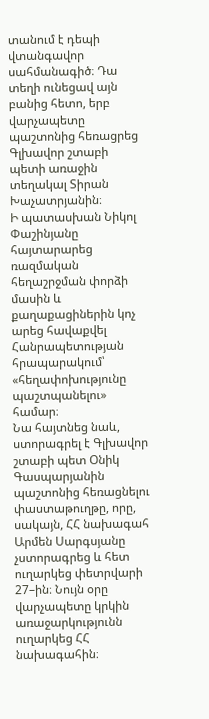տանում է դեպի վտանգավոր սահմանագիծ։ Դա տեղի ունեցավ այն բանից հետո, երբ վարչապետը պաշտոնից հեռացրեց Գլխավոր շտաբի պետի առաջին տեղակալ Տիրան Խաչատրյանին։
Ի պատասխան Նիկոլ Փաշինյանը հայտարարեց ռազմական հեղաշրջման փորձի մասին և քաղաքացիներին կոչ արեց հավաքվել Հանրապետության հրապարակում՝ «հեղափոխությունը պաշտպանելու» համար։
Նա հայտնեց նաև, ստորագրել է Գլխավոր շտաբի պետ Օնիկ Գասպարյանին պաշտոնից հեռացնելու փաստաթուղթը, որը, սակայն, ՀՀ նախագահ Արմեն Սարգսյանը չստորագրեց և հետ ուղարկեց փետրվարի 27–ին։ Նույն օրը վարչապետը կրկին առաջարկությունն ուղարկեց ՀՀ նախագահին։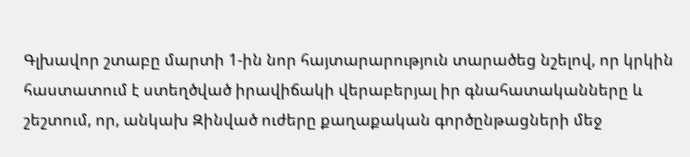Գլխավոր շտաբը մարտի 1-ին նոր հայտարարություն տարածեց նշելով, որ կրկին հաստատում է ստեղծված իրավիճակի վերաբերյալ իր գնահատականները և շեշտում, որ, անկախ Զինված ուժերը քաղաքական գործընթացների մեջ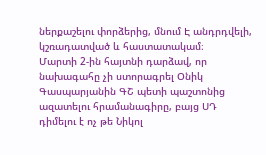ներքաշելու փորձերից, մնում Է անդրդվելի, կշռադատված և հաստատակամ։
Մարտի 2-ին հայտնի դարձավ, որ նախագահը չի ստորագրել Օնիկ Գասպարյանին ԳՇ պետի պաշտոնից ազատելու հրամանագիրը, բայց ՍԴ դիմելու է ոչ թե Նիկոլ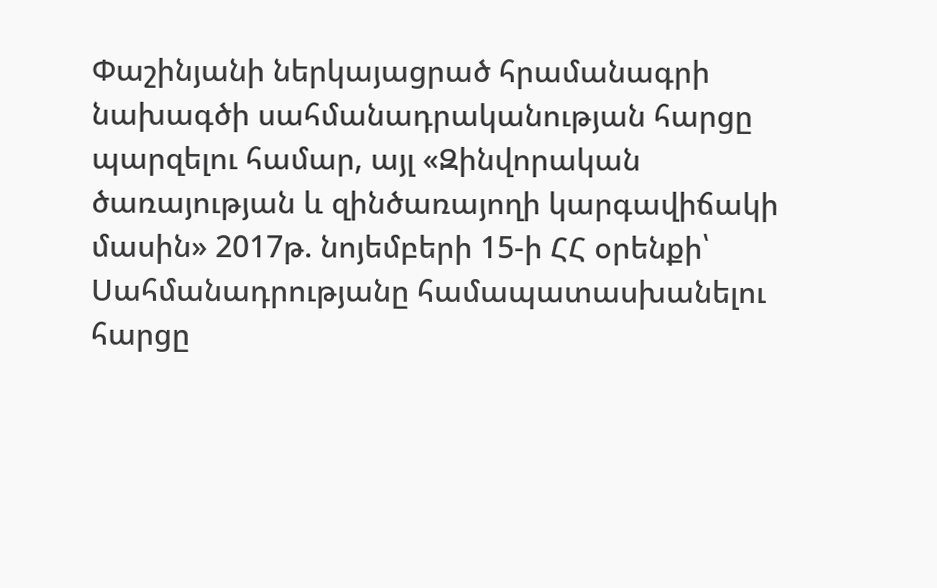Փաշինյանի ներկայացրած հրամանագրի նախագծի սահմանադրականության հարցը պարզելու համար, այլ «Զինվորական ծառայության և զինծառայողի կարգավիճակի մասին» 2017թ. նոյեմբերի 15-ի ՀՀ օրենքի՝ Սահմանադրությանը համապատասխանելու հարցը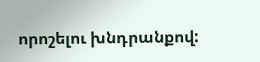որոշելու խնդրանքով: